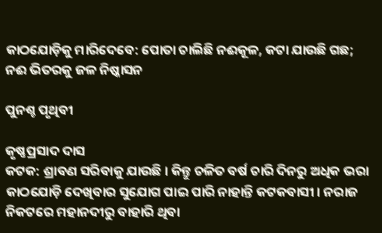କାଠଯୋଡ଼ିକୁ ମାରିଦେବେ: ପୋତା ଚାଲିଛି ନଈକୂଳ, କଟା ଯାଉଛି ଗଛ; ନଈ ଭିତରକୁ ଜଳ ନିଷ୍କାସନ

ପୁନଶ୍ଚ ପୃଥିବୀ

କୃଷ୍ଣପ୍ରସାଦ ଦାସ
କଟକ: ଶ୍ରାବଣ ସରିବାକୁ ଯାଉଛି। କିନ୍ତୁ ଚଳିତ ବର୍ଷ ଚାରି ଦିନରୁ ଅଧିକ ଭରା କାଠଯୋଡ଼ି ଦେଖିବାର ସୁଯୋଗ ପାଇ ପାରି ନାହାନ୍ତି କଟକବାସୀ। ନରାଜ ନିକଟରେ ମହାନଦୀରୁ ବାହାରି ଥିବା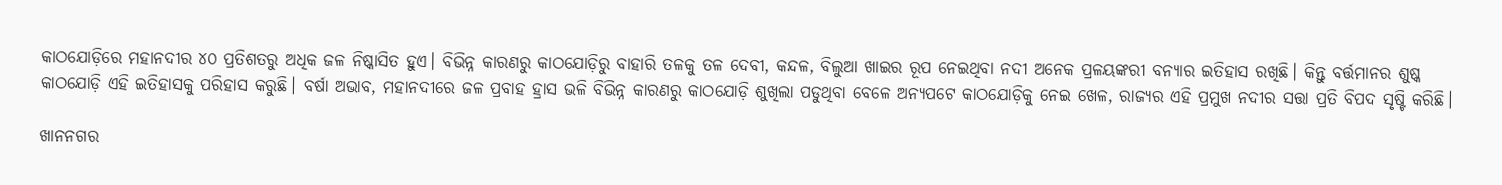କାଠଯୋଡ଼ିରେ ମହାନଦୀର ୪୦ ପ୍ରତିଶତରୁ ଅଧିକ ଜଳ ନିଷ୍କାସିତ ହୁଏ। ବିଭିନ୍ନ କାରଣରୁ କାଠଯୋଡ଼ିରୁ ବାହାରି ତଳକୁ ତଳ ଦେବୀ, କନ୍ଦଳ, ବିଲୁଆ ଖାଇର ରୂପ ନେଇଥିବା ନଦୀ ଅନେକ ପ୍ରଳୟଙ୍କରୀ ବନ୍ୟାର ଇତିହାସ ରଖିଛି। କିନ୍ତୁ ବର୍ତ୍ତମାନର ଶୁଷ୍କ କାଠଯୋଡ଼ି ଏହି ଇତିହାସକୁ ପରିହାସ କରୁଛି। ବର୍ଷା ଅଭାବ, ମହାନଦୀରେ ଜଳ ପ୍ରବାହ ହ୍ରାସ ଭଳି ବିଭିନ୍ନ କାରଣରୁ କାଠଯୋଡ଼ି ଶୁଖିଲା ପଡୁଥିବା ବେଳେ ଅନ୍ୟପଟେ କାଠଯୋଡ଼ିକୁ ନେଇ ଖେଳ, ରାଜ୍ୟର ଏହି ପ୍ରମୁଖ ନଦୀର ସତ୍ତା ପ୍ରତି ବିପଦ ସୃଷ୍ଟି କରିଛି।

ଖାନନଗର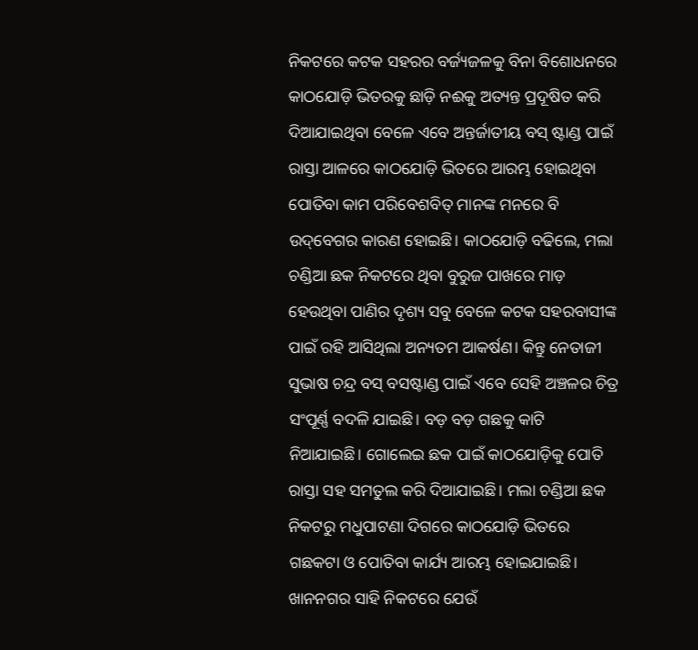ନିକଟରେ କଟକ ସହରର ବର୍ଜ୍ୟଜଳକୁ ବିନା ବିଶୋଧନରେ କାଠଯୋଡ଼ି ଭିତରକୁ ଛାଡ଼ି ନଈକୁ ଅତ୍ୟନ୍ତ ପ୍ରଦୂଷିତ କରି ଦିଆଯାଇଥିବା ବେଳେ ଏବେ ଅନ୍ତର୍ଜାତୀୟ ବସ୍ ଷ୍ଟାଣ୍ଡ ପାଇଁ ରାସ୍ତା ଆଳରେ କାଠଯୋଡ଼ି ଭିତରେ ଆରମ୍ଭ ହୋଇଥିବା ପୋତିବା କାମ ପରିବେଶବିତ୍‌ ମାନଙ୍କ ମନରେ ବି ଉଦ୍‌ବେଗର କାରଣ ହୋଇଛି। କାଠଯୋଡ଼ି ବଢିଲେ, ମଲା ଚଣ୍ଡିଆ ଛକ ନିକଟରେ ଥିବା ବୁରୁଜ ପାଖରେ ମାଡ଼ ହେଉଥିବା ପାଣିର ଦୃଶ୍ୟ ସବୁ ବେଳେ କଟକ ସହରବାସୀଙ୍କ ପାଇଁ ରହି ଆସିଥିଲା ଅନ୍ୟତମ ଆକର୍ଷଣ। କିନ୍ତୁ ନେତାଜୀ ସୁଭାଷ ଚନ୍ଦ୍ର ବସ୍ ବସଷ୍ଟାଣ୍ଡ ପାଇଁ ଏବେ ସେହି ଅଞ୍ଚଳର ଚିତ୍ର ସଂପୂର୍ଣ୍ଣ ବଦଳି ଯାଇଛି। ବଡ଼ ବଡ଼ ଗଛକୁ କାଟି ନିଆଯାଇଛି। ଗୋଲେଇ ଛକ ପାଇଁ କାଠଯୋଡ଼ିକୁ ପୋତି ରାସ୍ତା ସହ ସମତୁଲ କରି ଦିଆଯାଇଛି। ମଲା ଚଣ୍ଡିଆ ଛକ ନିକଟରୁ ମଧୁପାଟଣା ଦିଗରେ କାଠଯୋଡ଼ି ଭିତରେ ଗଛକଟା ଓ ପୋତିବା କାର୍ଯ୍ୟ ଆରମ୍ଭ ହୋଇଯାଇଛି। ଖାନନଗର ସାହି ନିକଟରେ ଯେଉଁ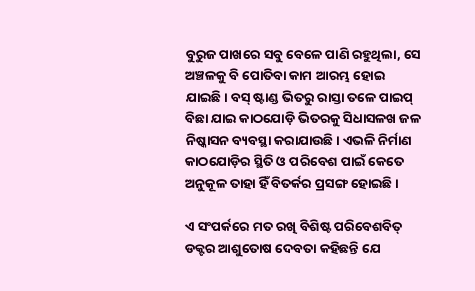ବୁରୁଜ ପାଖରେ ସବୁ ବେଳେ ପାଣି ରହୁଥିଲା, ସେ ଅଞ୍ଚଳକୁ ବି ପୋତିବା କାମ ଆରମ୍ଭ ହୋଇ ଯାଇଛି। ବସ୍ ଷ୍ଟାଣ୍ଡ ଭିତରୁ ରାସ୍ତା ତଳେ ପାଇପ୍ ବିଛା ଯାଇ କାଠଯୋଡ଼ି ଭିତରକୁ ସିଧାସଳଖ ଜଳ ନିଷ୍କାସନ ବ୍ୟବସ୍ଥା କରାଯାଉଛି। ଏଭଳି ନିର୍ମାଣ କାଠଯୋଡ଼ିର ସ୍ଥିତି ଓ ପରିବେଶ ପାଇଁ କେତେ ଅନୁକୂଳ ତାହା ହିଁ ବିତର୍କର ପ୍ରସଙ୍ଗ ହୋଇଛି।

ଏ ସଂପର୍କରେ ମତ ରଖି ବିଶିଷ୍ଟ ପରିବେଶବିତ୍ ଡକ୍ଟର ଆଶୁତୋଷ ଦେବତା କହିଛନ୍ତି ଯେ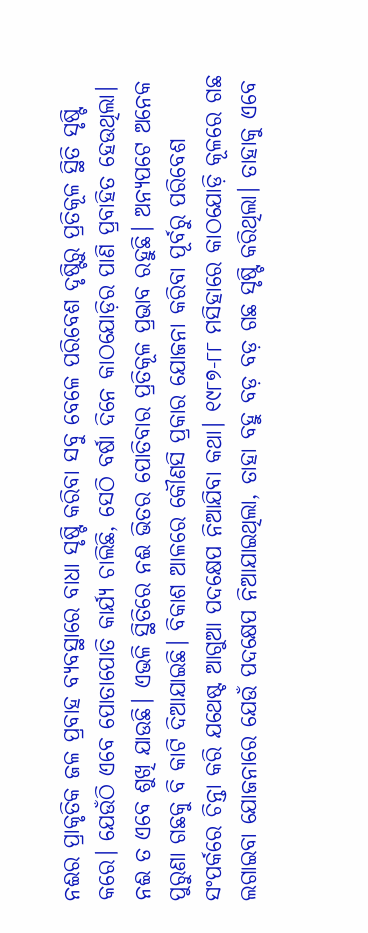ନଈର ପ୍ରାକୃତିକ ଜଳ ପ୍ରବାହ ବ୍ୟବସ୍ଥାରେ ବାଧା ସୃଷ୍ଟି କରିବା ସବୁ ବେଳେ ପରିବେଶ ଦୃଷ୍ଟିରୁ ପ୍ରତିକୂଳ ସ୍ଥିତି ସୃଷ୍ଟି କରେ। ଯେଉଁଠି ଏବେ ପୋତାପୋତି କାର୍ଯ୍ୟ ଚାଲିଛି, ସେଠି ବର୍ଷା ଦିନେ କାଠଯୋଡ଼ିର ପାଣି ପ୍ରବାହିତ ହେଉଥିଲା। ନଈ ତ ଏବେ ଶୁଖି ଯାଉଛି। ଏଭଳି ସ୍ଥିତିରେ ନଈ ଭିତର ପୋତିବାର ପ୍ରତିକୂଳ ପ୍ରଭାବ ରହୁଛି। ଅନ୍ୟପଟେ ଅନେକ ପୁରୁଣା ଗଛକୁ ବି କାଟି ଦିଆଯାଇଛି। ବିକାଶ ଆଳରେ କୌଣସି ପ୍ରକାର ଯୋଜନା କରିବା ପୂର୍ବରୁ ପରିବେଶ ସଂପର୍କରେ ଚିନ୍ତା କରି ଯଥେଷ୍ଟ ଆଗୁଆ ପଦକ୍ଷେପ ନିଆଯିବା କଥା। ୧୯୮୭-୮୮ ମସିହାରେ କାଠଯୋଡ଼ି କୂଳରେ ଗଛ ଲଗାଇବା ଯୋଜନାରେ ଯେଉଁ ପଦକ୍ଷେପ ନିଆଯାଇଥିଲା, ତାହା ବହୁ ବଡ଼ ବଡ଼ ଗଛ ସୃଷ୍ଟି କରିଥିଲା। ତାହାକୁ ଏବେ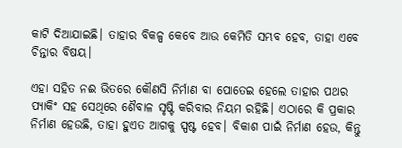କାଟି ଦିଆଯାଇଛି। ତାହାର ବିକଳ୍ପ କେବେ ଆଉ କେମିତି ସମ୍ଭବ ହେବ, ତାହା ଏବେ ଚିନ୍ତାର ବିଷୟ।

ଏହା ସହିତ ନଈ ଭିତରେ କୌଣସି ନିର୍ମାଣ ବା ପୋତେଇ ହେଲେ ତାହାର ପଥର ପ୍ୟାକିଂ ସହ ସେଥିରେ ଶୈବାଳ ସୃଷ୍ଟି କରିବାର ନିୟମ ରହିଛି। ଏଠାରେ କି ପ୍ରକାର ନିର୍ମାଣ ହେଉଛି, ତାହା ହୁଏତ ଆଗକୁ ସ୍ପଷ୍ଟ ହେବ। ବିକାଶ ପାଇଁ ନିର୍ମାଣ ହେଉ, କିନ୍ତୁ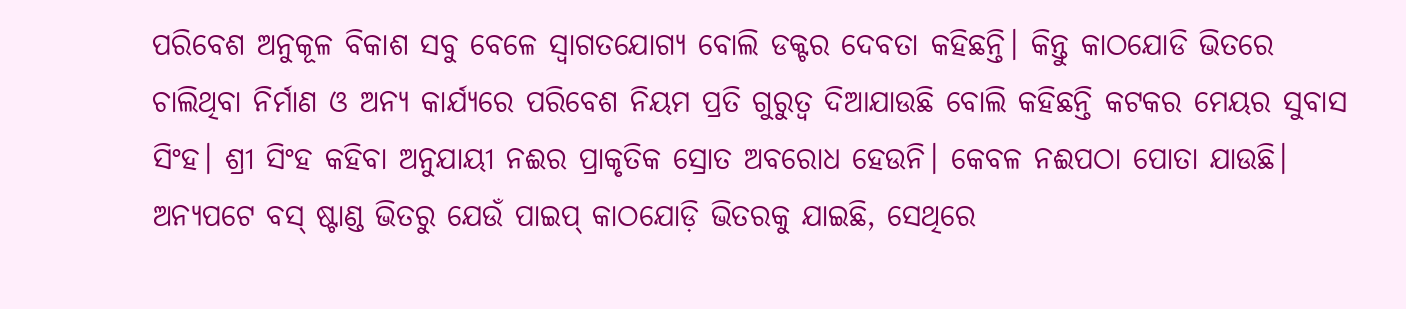ପରିବେଶ ଅନୁକୂଳ ବିକାଶ ସବୁ ବେଳେ ସ୍ବାଗତଯୋଗ୍ୟ ବୋଲି ଡକ୍ଟର ଦେବତା କହିଛନ୍ତି। କିନ୍ତୁ କାଠଯୋଡି ଭିତରେ ଚାଲିଥିବା ନିର୍ମାଣ ଓ ଅନ୍ୟ କାର୍ଯ୍ୟରେ ପରିବେଶ ନିୟମ ପ୍ରତି ଗୁରୁତ୍ବ ଦିଆଯାଉଛି ବୋଲି କହିଛନ୍ତି କଟକର ମେୟର ସୁବାସ ସିଂହ। ଶ୍ରୀ ସିଂହ କହିବା ଅନୁଯାୟୀ ନଈର ପ୍ରାକୃତିକ ସ୍ରୋତ ଅବରୋଧ ହେଉନି। କେବଳ ନଈପଠା ପୋତା ଯାଉଛି। ଅନ୍ୟପଟେ ବସ୍ ଷ୍ଟାଣ୍ଡ ଭିତରୁ ଯେଉଁ ପାଇପ୍ କାଠଯୋଡ଼ି ଭିତରକୁ ଯାଇଛି, ସେଥିରେ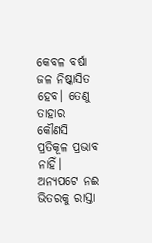କେବଳ ବର୍ଷା ଜଳ ନିଷ୍କାସିତ ହେବ। ତେଣୁ ତାହାର କୌଣସି ପ୍ରତିକୂଳ ପ୍ରଭାବ ନାହିଁ। ଅନ୍ୟପଟେ ନଈ ଭିତରକୁ ରାସ୍ତା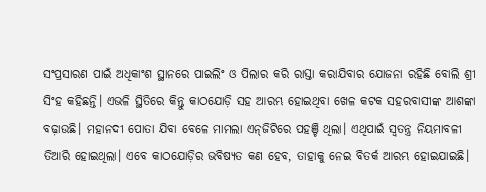ସଂପ୍ରସାରଣ ପାଇଁ ଅଧିକାଂଶ ସ୍ଥାନରେ ପାଇଲିଂ ଓ ପିଲାର କରି ରାସ୍ତା କରାଯିବାର ଯୋଜନା ରହିଛି ବୋଲି ଶ୍ରୀ ସିଂହ କହିଛନ୍ତି। ଏଭଳି ସ୍ଥିତିରେ କିନ୍ତୁ କାଠଯୋଡ଼ି ସହ ଆରମ୍ଭ ହୋଇଥିବା ଖେଳ କଟକ ସହରବାସୀଙ୍କ ଆଶଙ୍କା ବଢ଼ାଉଛି। ମହାନଦୀ ପୋତା ଯିବା ବେଳେ ମାମଲା ଏନ୍‌ଜିଟିରେ ପହଞ୍ଚି ଥିଲା। ଏଥିପାଇଁ ସ୍ବତନ୍ତ୍ର ନିୟମାବଳୀ ତିଆରି ହୋଇଥିଲା। ଏବେ କାଠଯୋଡ଼ିର ଭବିଷ୍ୟତ କଣ ହେବ, ତାହାକୁ ନେଇ ବିତର୍କ ଆରମ୍ଭ ହୋଇଯାଇଛି।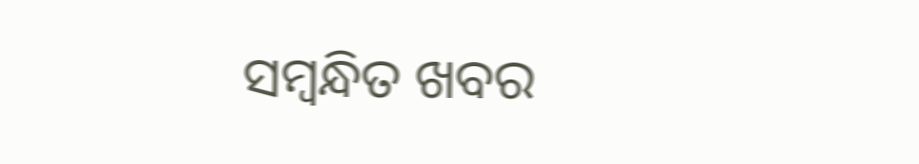ସମ୍ବନ୍ଧିତ ଖବର